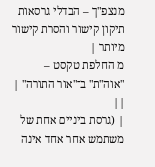מנצפ"ך – הבדלי גרסאות
תיקון קישור והסרת קישור מיותר |
מ החלפת טקסט – "אוה"ת" ב־"אור התורה" |
||
| (גרסת ביניים אחת של משתמש אחר אחד אינה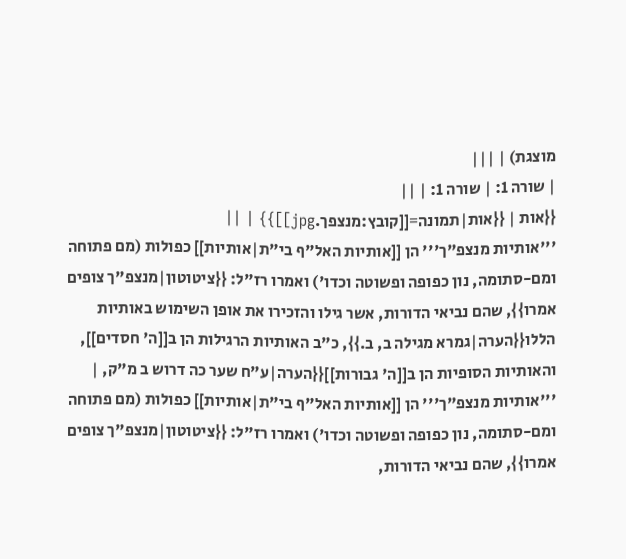מוצגת) | |||
| שורה 1: | שורה 1: | ||
{{אות | {{אות|תמונה=[[קובץ:מנצפך.jpg]]}} | ||
'''אותיות מנצפ"ך''' הן [[אותיות האל"ף בי"ת|אותיות]] כפולות (מם פתוחה ומם-סתומה, נון כפופה ופשוטה וכדו') ואמרו רז"ל: {{ציטוטון|מנצפ"ך צופים אמרו}}, שהם נביאי הדורות, אשר גילו והזכירו את אופן השימוש באותיות הללו{{הערה|גמרא מגילה ב, ב.}}, כ"ב האותיות הרגילות הן ב[[ה' חסדים]], והאותיות הסופיות הן ב[[ה' גבורות]]{{הערה|ע"ח שער כה דרוש ב מ"ק, | '''אותיות מנצפ"ך''' הן [[אותיות האל"ף בי"ת|אותיות]] כפולות (מם פתוחה ומם-סתומה, נון כפופה ופשוטה וכדו') ואמרו רז"ל: {{ציטוטון|מנצפ"ך צופים אמרו}}, שהם נביאי הדורות,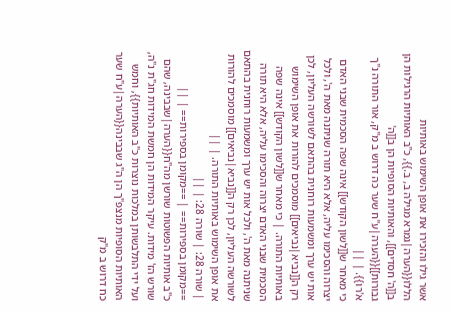אשר גילו והזכירו את אופן השימוש באותיות הללו{{הערה|גמרא מגילה ב, ב.}}, כ"ב האותיות הרגילות הן ב[[ה' חסדים]], והאותיות הסופיות הן ב[[ה' גבורות]]{{הערה|ע"ח שער כה דרוש ב מ"ק, אור התורה נ"ך א'רו}}. | ||
כי מאחר ש[[לשון הקודש]] אינה שפה הסכמית שבני האדם יצרוה והסכימו עליה, אלא היא תורה שניתנה מאת ה', ולכל אות יש ערך ומשמעות רוחנית בהתאם לשורשה העליון, לכן רק ה[[נביא|נביאים]] מוסמכים להורות את אופן השימוש באותיות התורה. | כי מאחר ש[[לשון הקודש]] אינה שפה הסכמית שבני האדם יצרוה והסכימו עליה, אלא היא תורה שניתנה מאת ה', ולכל אות יש ערך ומשמעות רוחנית בהתאם לשורשה העליון, לכן רק ה[[נביא|נביאים]] מוסמכים להורות את אופן השימוש באותיות התורה. | ||
| שורה 28: | שורה 28: | ||
==מקומן בספירות== | ==מקומן בספירות== | ||
כ"ב אותיות הפשוטות שורשן מה"ח{{הערה|שבבינה, שהם שורש הז' מידות. עיקר המידות הן חמשת המידות חג"ת נ"ה, ועל ידי התלבשותן במלכות נוצרות כ"ב האותיות}}, וחמש האותיות הסופיות מנצפ"ך הן ה"ג שבבינה{{הערה|ע"ח שער כח דרוש ב מ"ק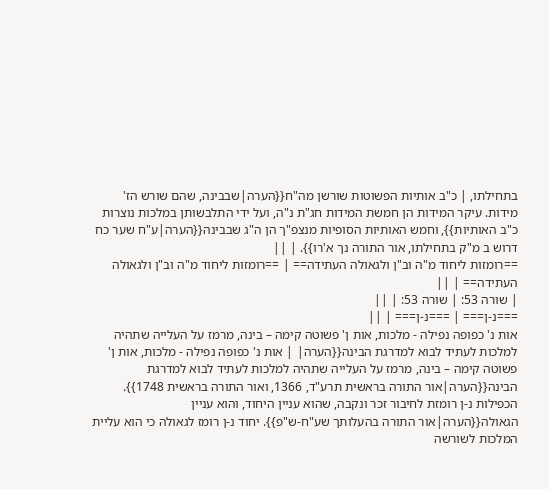בתחילתו, | כ"ב אותיות הפשוטות שורשן מה"ח{{הערה|שבבינה, שהם שורש הז' מידות. עיקר המידות הן חמשת המידות חג"ת נ"ה, ועל ידי התלבשותן במלכות נוצרות כ"ב האותיות}}, וחמש האותיות הסופיות מנצפ"ך הן ה"ג שבבינה{{הערה|ע"ח שער כח דרוש ב מ"ק בתחילתו, אור התורה נך א'רו}}. | ||
==רומזות ליחוד מ"ה וב"ן ולגאולה העתידה== | ==רומזות ליחוד מ"ה וב"ן ולגאולה העתידה== | ||
| שורה 53: | שורה 53: | ||
===נ-ן=== | ===נ-ן=== | ||
אות נ' כפופה נפילה - מלכות, אות ן' פשוטה קימה – בינה, מרמז על העלייה שתהיה למלכות לעתיד לבוא למדרגת הבינה{{הערה| | אות נ' כפופה נפילה - מלכות, אות ן' פשוטה קימה – בינה, מרמז על העלייה שתהיה למלכות לעתיד לבוא למדרגת הבינה{{הערה|אור התורה בראשית תרע"ד, 1366, ואור התורה בראשית 1748}}. הכפילות נ-ן רומזת לחיבור זכר ונקבה, שהוא עניין היחוד, והוא עניין הגאולה{{הערה|אור התורה בהעלותך שע"ח-ש"פ}}. יחוד נ-ן רומז לגאולה כי הוא עליית המלכות לשורשה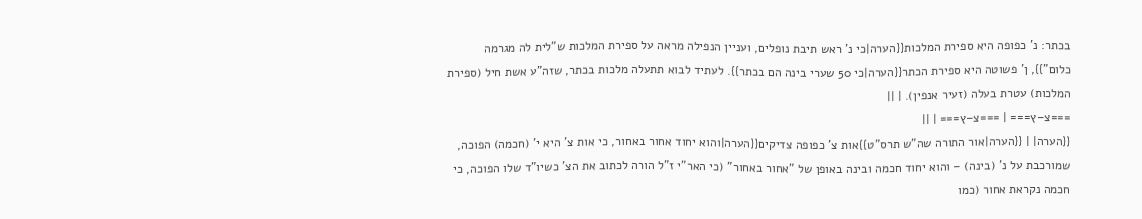בכתר: נ' כפופה היא ספירת המלכות{{הערה|כי נ' ראש תיבת נופלים, ועניין הנפילה מראה על ספירת המלכות ש"לית לה מגרמה כלום"}}, ן' פשוטה היא ספירת הכתר{{הערה|כי 50 שערי בינה הם בכתר}}. לעתיד לבוא תתעלה מלכות בכתר, שזה"ע אשת חיל (ספירת המלכות) עטרת בעלה (זעיר אנפין). | ||
===צ–ץ=== | ===צ–ץ=== | ||
{{הערה| | {{הערה|אור התורה שה"ש תרס"ט}}אות צ' כפופה צדיקים{{הערה|והוא יחוד אחור באחור, כי אות צ' היא י' (חכמה) הפוכה, שמורכבת על נ' (בינה) – והוא יחוד חכמה ובינה באופן של "אחור באחור" (כי האר"י ז"ל הורה לכתוב את הצ' כשיו"ד שלו הפוכה, כי חכמה נקראת אחור (כמו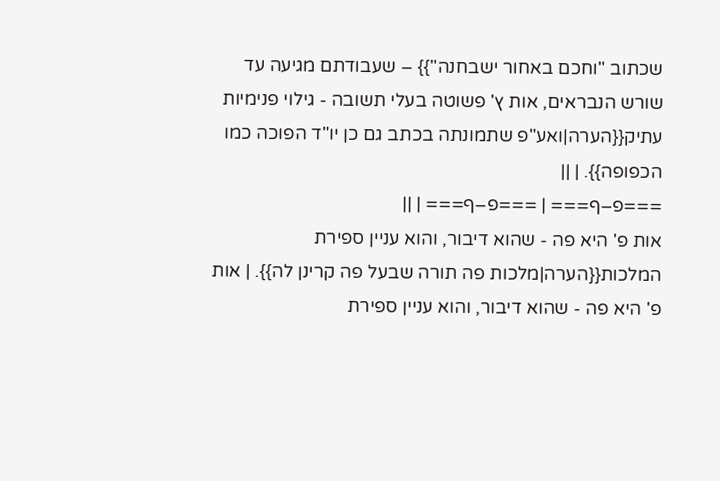שכתוב "וחכם באחור ישבחנה"}} – שעבודתם מגיעה עד שורש הנבראים, אות ץ' פשוטה בעלי תשובה - גילוי פנימיות עתיק{{הערה|ואע"פ שתמונתה בכתב גם כן יו"ד הפוכה כמו הכפופה}}. | ||
===פ–ף=== | ===פ–ף=== | ||
אות פ' היא פה - שהוא דיבור, והוא עניין ספירת המלכות{{הערה|מלכות פה תורה שבעל פה קרינן לה}}. | אות פ' היא פה - שהוא דיבור, והוא עניין ספירת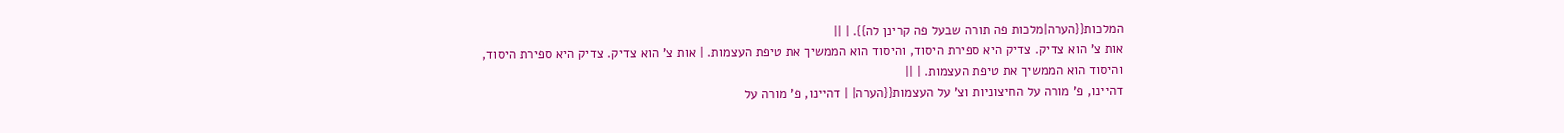המלכות{{הערה|מלכות פה תורה שבעל פה קרינן לה}}. | ||
אות צ' הוא צדיק. צדיק היא ספירת היסוד, והיסוד הוא הממשיך את טיפת העצמות. | אות צ' הוא צדיק. צדיק היא ספירת היסוד, והיסוד הוא הממשיך את טיפת העצמות. | ||
דהיינו, פ' מורה על החיצוניות וצ' על העצמות{{הערה| | דהיינו, פ' מורה על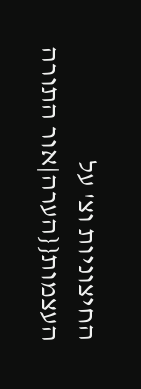החיצוניות וצ' על העצמות{{הערה|אור התורה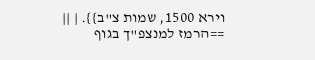וירא 1500, שמות צ"ב}}. | ||
==הרמז למנצפ"ך בגוף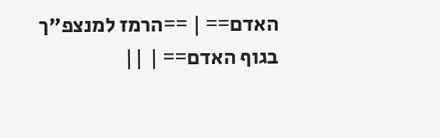האדם== | ==הרמז למנצפ"ך בגוף האדם== | ||